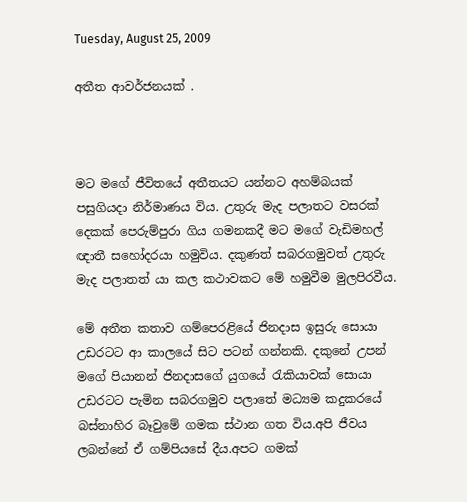Tuesday, August 25, 2009

අතීත ආවර්ජනයක් .



මට මගේ ජීවිතයේ අතීතයට යන්නට අහම්බයක් පසුගියදා නිර්මාණය විය. උතුරු මැද පලාතට වසරක් දෙකක් පෙරුම්පුරා ගිය ගමනකදී මට මගේ වැඩිමහල් ඥාතී සහෝදරයා හමුවිය. දකුණත් සබරගමුවත් උතුරු මැද පලාතත් යා කල කථාවකට මේ හමුවීම මුලපිරවීය.

මේ අතීත කතාව ගම්පෙරළියේ ජිනදාස ඉසුරු සොයා උඩරටට ආ කාලයේ සිට පටන් ගන්නකි. දකුනේ උපන් ම‍ගේ පියානන් ජිනදාසගේ යුගයේ රැකියාවක් සොයා උඩරටට පැමින සබරගමුව පලාතේ මධ්‍යම කදුකරයේ බස්නාහිර බෑවුමේ ගමක ස්ථාන ගත විය.අපි ජීවය ලබන්නේ ඒ ගම්පියසේ දීය.අපට ගමක්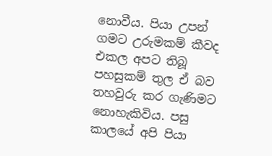නොවීය. පියා උපන් ගමට උරුමකම් කීවද එකල අපට තිබූ පහසුකම් තුල ඒ බව තහවුරු කර ගැණිමට නොහැකිවිය. පසු කාලයේ අපි පියා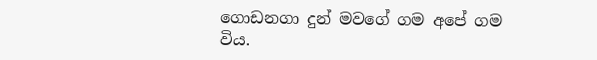ගොඩනගා දුන් මවගේ ගම අපේ ගම විය.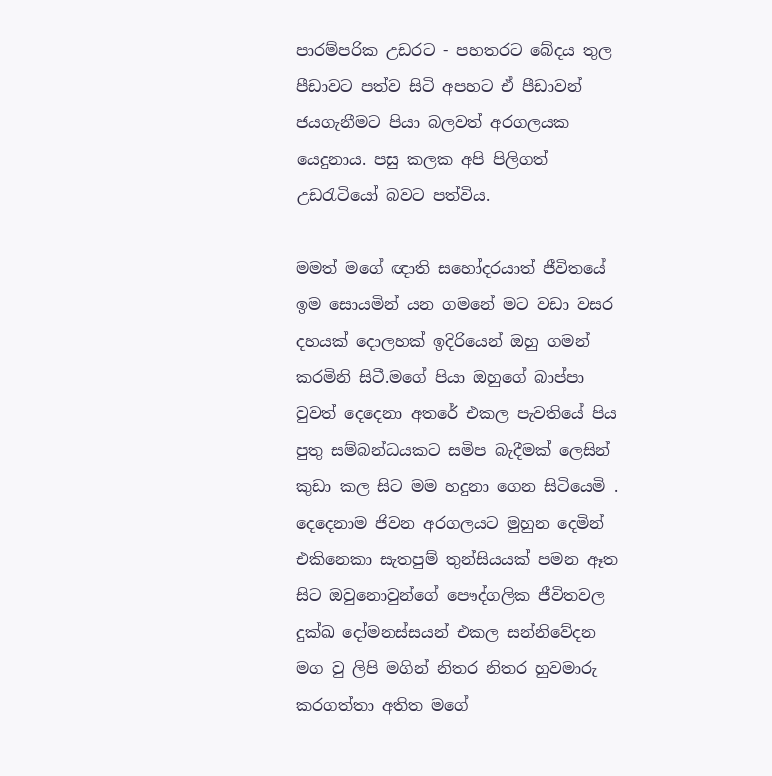පාරම්පරික උඩරට - පහතරට බේදය තුල පීඩාවට පත්ව සිටි අපහට ඒ පීඩාවන් ජයගැනීමට පියා බලවත් අරගලයක යෙදුනාය. පසු කලක අපි පිලිගත් උඩරැටියෝ බවට පත්විය.

මමත් මගේ ඥාති සහෝදරයාත් ජීවිතයේ ඉම සොයමින් යන ගමනේ මට වඩා වසර දහයක් දොලහක් ඉදිරියෙන් ඔහු ගමන් කරමිනි සිටී.මගේ පියා ඔහුගේ බාප්පා වුවත් දෙදෙනා අතරේ එකල පැවතියේ පිය පුතු සම්බන්ධයකට සමිප බැදීමක් ලෙසින් කුඩා කල සිට මම හදුනා ගෙන සිටියෙමි . දෙදෙනාම ජිවන අරගලයට මුහුන දෙමින් එකිනෙකා සැතපුම් තුන්සියයක් පමන ඈත සිට ඔවුනොවුන්ගේ පෞද්ගලික ජීවිතවල දුක්ඛ දෝමනස්සයන් එකල සන්නිවේදන මග වු ලිපි මගින් නිතර නිතර හුවමාරු කරගත්තා අතිත මගේ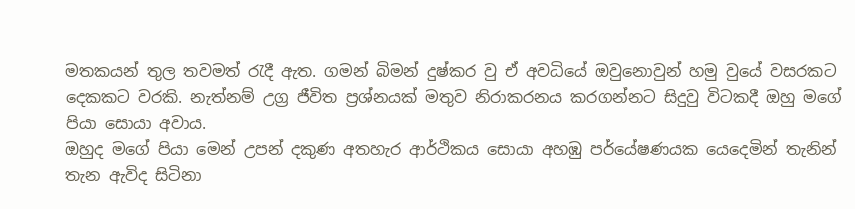මතකයන් තුල තවමත් රැදී ඇත. ගමන් බිමන් දුෂ්කර වු ඒ අවධියේ ඔවුනොවුන් හමු වුයේ වසරකට දෙකකට වරකි. නැත්නම් උග්‍ර ජීවිත ප්‍රශ්නයක් මතුව නිරාකරනය කරගන්නට සිදුවු විටකදී ඔහු මගේ පියා සොයා අවාය.
ඔහුද මගේ පියා මෙන් උපන් දකුණ අතහැර ආර්ථිකය සොයා අහඹු පර්යේෂණයක යෙදෙමින් තැනින් තැන ඇවිද සිටිනා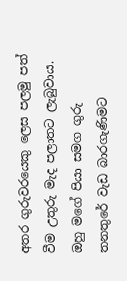අතර ගුරුවරයෙකු ලෙස පලමු පත් වීම උතුරු මැද පලාතට ලැබුවාය. ඔහු මගේ පියා සමග ගුරු තනතුරේ වැඩ බාරගැණිමට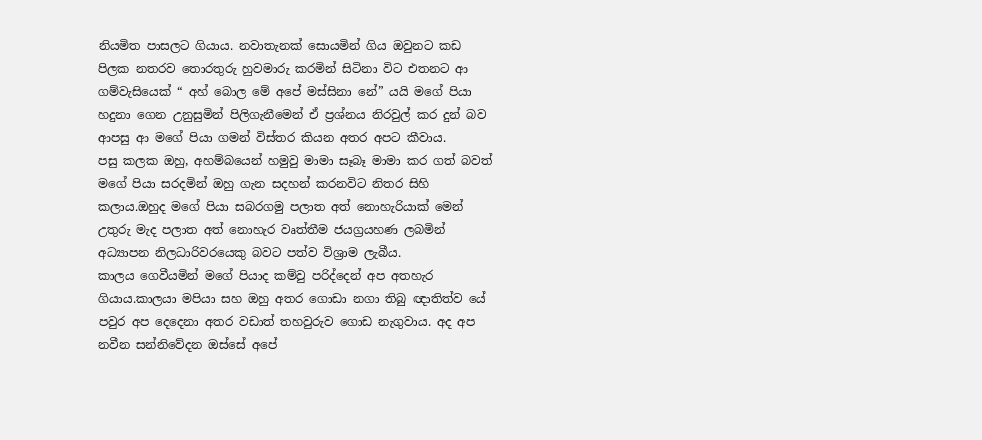නියමිත පාසලට ගියාය. නවාතැනක් සොයමින් ගිය ඔවුනට කඩ පිලක නතරව තොරතුරු හුවමාරු කරමින් සිටිනා විට එතනට ආ ගම්වැසියෙක් “ අහ් බොල මේ අපේ මස්සිනා නේ” යයි මගේ පියා හදුනා ගෙන උනුසුමින් පිලිගැනීමෙන් ඒ ප්‍රශ්නය නිරවුල් කර දුන් බව ආපසු ආ මගේ පියා ගමන් විස්තර කියන අතර අපට කීවාය.
පසු කලක ඔහු, අහම්බයෙන් හමුවු මාමා සෑබෑ මාමා කර ගත් බවත් මගේ පියා සරදමින් ඔහු ගැන සදහන් කරනවිට නිතර සිහි කලාය.ඔහුද මගේ පියා සබරගමු පලාත අත් නොහැරියාක් මෙන් උතුරු මැද පලාත අත් නොහැර වෘත්තීම ජයග්‍රයහණ ලබමින් අධ්‍යාපන නිලධාරිවරයෙකු බවට පත්ව විශ්‍රාම ලැබීය.
කාලය ගෙවීයමින් මගේ පියාද කම්වු පරිද්දෙන් අප අතහැර ගියාය.කාලයා මපියා සහ ඔහු අතර ගොඩා නගා තිබු ඥාතිත්ව යේ පවුර අප දෙදෙනා අතර වඩාත් තහවුරුව ගොඩ නැගුවාය. අද අප නවීන සන්නිවේදන ඔස්සේ අපේ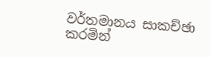වර්තමානය සාකච්ඡා කරමින්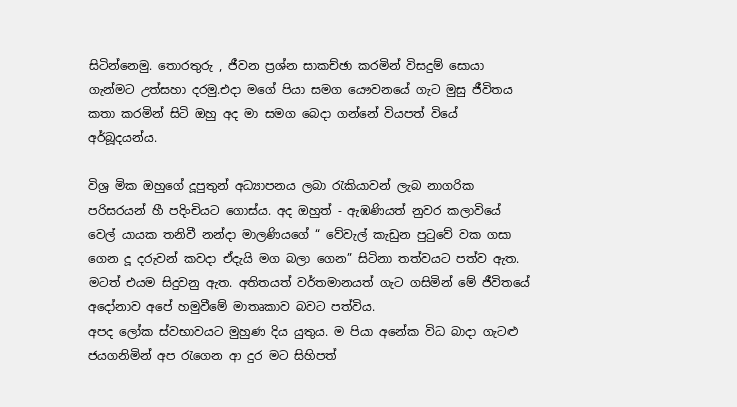සිටින්නෙමු. තොරතුරු , ජීවන ප්‍රශ්න සාකච්ඡා කරමින් විසදුම් සොයා ගැන්මට උත්සහා දරමු.එදා මගේ පියා සමග යෞවනයේ ගැට මුසු ජීවිතය කතා කරමින් සිටි ඔහු අද මා සමග බෙදා ගන්නේ වියපත් වියේ අර්බූදයන්ය.

විශ්‍ර මික ඔහුගේ දූපුතුන් අධ්‍යාපනය ලබා රැකියාවන් ලැබ නාගරික පරිසරයන් හී පදිංචියට ගොස්ය. අද ඔහුත් - ඇඹණියත් නුවර කලාවියේ වෙල් යායක තනිවී නන්දා මාලණියගේ “ වේවැල් කැඩුන පුටුවේ වක ගසා ගෙන දූ දරුවන් කවදා ඒදැයි මග බලා ගෙන” සිටිනා තත්වයට පත්ව ඇත. මටත් එයම සිදුවනු ඇත. අතිතයත් වර්තමානයත් ගැට ගසිමින් මේ ජීවිතයේ අදෝනාව අපේ හමුවීමේ මාතෘකාව බවට පත්විය.
අපද ලෝක ස්වභාවයට මුහුණ දිය යුතුය. ම පියා අනේක විධ බාදා ගැටළු ජයගනිමින් අප රැගෙන ආ දුර මට සිහිපත්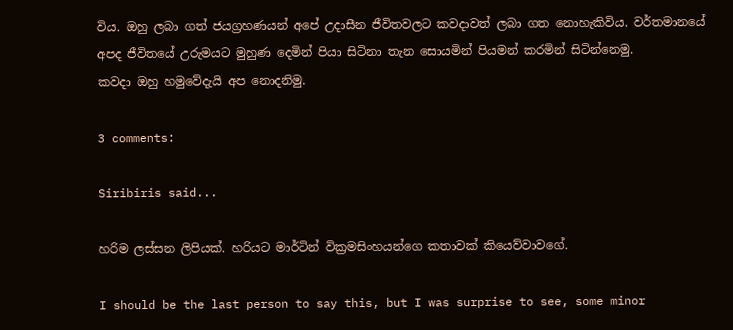විය. ඔහු ලබා ගත් ජයග්‍රහණයන් අපේ උදාසීන ජීවිතවලට කවදාවත් ලබා ගත නොහැකිවිය. වර්තමානයේ අපද ජීවිතයේ උරුමයට මුහුණ දෙමින් පියා සිටිනා තැන සොයමින් පියමන් කරමින් සිටින්නෙමු.
කවදා ඔහු හමුවේදැයි අප නොදනිමු.

3 comments:

Siribiris said...

හරිම ලස්සන ලිපියක්. හරියට මාර්ටින් වික්‍රමසිංහයන්ගෙ කතාවක් කියෙව්වාවගේ.

I should be the last person to say this, but I was surprise to see, some minor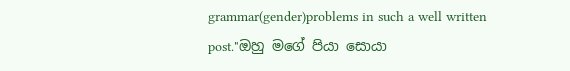grammar(gender)problems in such a well written post."ඔහු මගේ පියා සොයා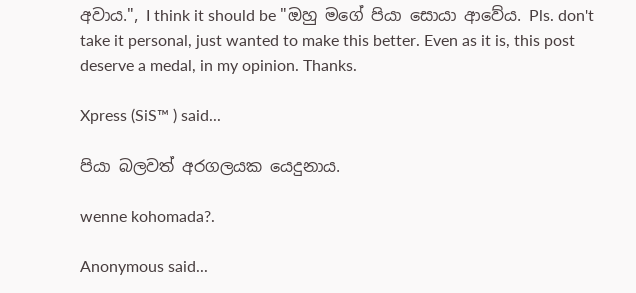අවාය.", I think it should be "ඔහු මගේ පියා සොයා ආවේය. Pls. don't take it personal, just wanted to make this better. Even as it is, this post deserve a medal, in my opinion. Thanks.

Xpress (SiS™ ) said...

පියා බලවත් අරගලයක යෙදුනාය.

wenne kohomada?.

Anonymous said...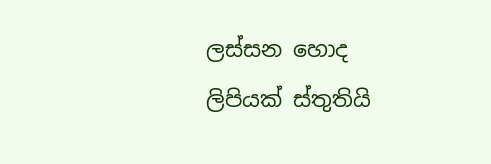ලස්සන හොද ලිපියක් ස්තුතියි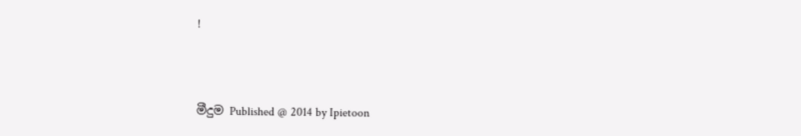!



මීදුම Published @ 2014 by Ipietoon